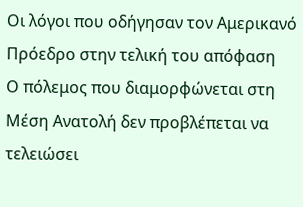Οι λόγοι που οδήγησαν τον Αμερικανό Πρόεδρο στην τελική του απόφαση
Ο πόλεμος που διαμορφώνεται στη Μέση Ανατολή δεν προβλέπεται να τελειώσει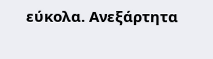εύκολα. Ανεξάρτητα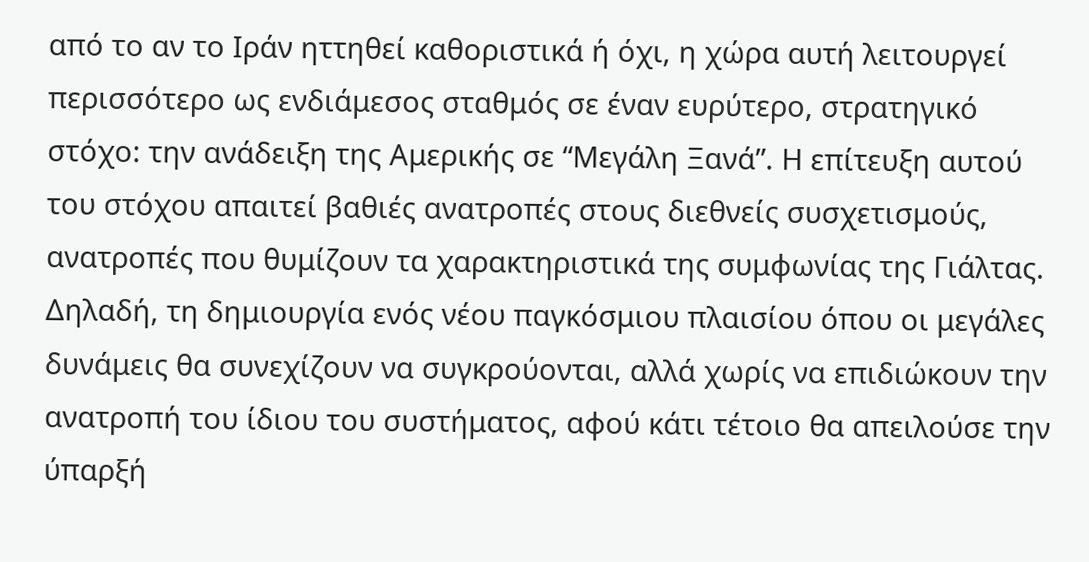από το αν το Ιράν ηττηθεί καθοριστικά ή όχι, η χώρα αυτή λειτουργεί περισσότερο ως ενδιάμεσος σταθμός σε έναν ευρύτερο, στρατηγικό στόχο: την ανάδειξη της Αμερικής σε “Μεγάλη Ξανά”. Η επίτευξη αυτού του στόχου απαιτεί βαθιές ανατροπές στους διεθνείς συσχετισμούς, ανατροπές που θυμίζουν τα χαρακτηριστικά της συμφωνίας της Γιάλτας. Δηλαδή, τη δημιουργία ενός νέου παγκόσμιου πλαισίου όπου οι μεγάλες δυνάμεις θα συνεχίζουν να συγκρούονται, αλλά χωρίς να επιδιώκουν την ανατροπή του ίδιου του συστήματος, αφού κάτι τέτοιο θα απειλούσε την ύπαρξή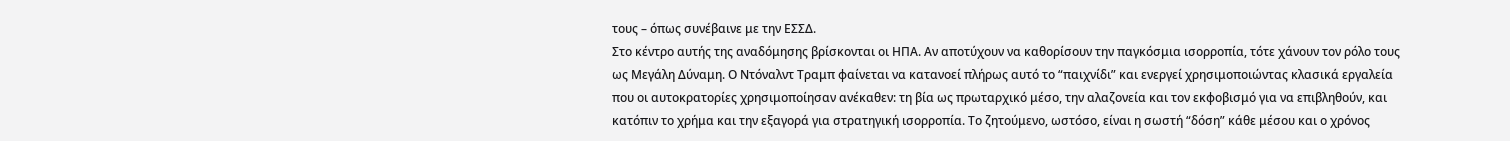τους – όπως συνέβαινε με την ΕΣΣΔ.
Στο κέντρο αυτής της αναδόμησης βρίσκονται οι ΗΠΑ. Αν αποτύχουν να καθορίσουν την παγκόσμια ισορροπία, τότε χάνουν τον ρόλο τους ως Μεγάλη Δύναμη. Ο Ντόναλντ Τραμπ φαίνεται να κατανοεί πλήρως αυτό το “παιχνίδι” και ενεργεί χρησιμοποιώντας κλασικά εργαλεία που οι αυτοκρατορίες χρησιμοποίησαν ανέκαθεν: τη βία ως πρωταρχικό μέσο, την αλαζονεία και τον εκφοβισμό για να επιβληθούν, και κατόπιν το χρήμα και την εξαγορά για στρατηγική ισορροπία. Το ζητούμενο, ωστόσο, είναι η σωστή “δόση” κάθε μέσου και ο χρόνος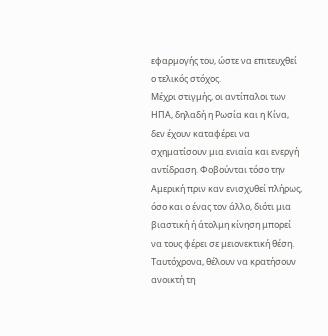εφαρμογής του, ώστε να επιτευχθεί ο τελικός στόχος.
Μέχρι στιγμής, οι αντίπαλοι των ΗΠΑ, δηλαδή η Ρωσία και η Κίνα, δεν έχουν καταφέρει να σχηματίσουν μια ενιαία και ενεργή αντίδραση. Φοβούνται τόσο την Αμερική πριν καν ενισχυθεί πλήρως, όσο και ο ένας τον άλλο, διότι μια βιαστική ή άτολμη κίνηση μπορεί να τους φέρει σε μειονεκτική θέση. Ταυτόχρονα, θέλουν να κρατήσουν ανοικτή τη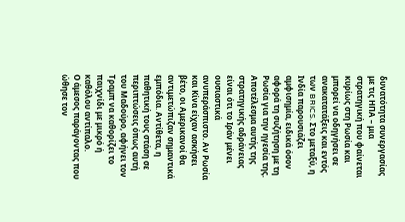δυνατότητα συνεργασίας με τις ΗΠΑ – μια στρατηγική που φαίνεται κυρίως στη Ρωσία και μπορεί να οδηγήσει σε ανακατατάξεις και εντός των BRICS. Στο μεταξύ, η Ινδία παρουσιάζει αμφισημία, ειδικά όσον αφορά τη συζήτηση με τη Ρωσία για την ηγεσία της.
Αποτέλεσμα αυτής της στρατηγικής αδράνειας είναι ότι το Ιράν μένει ουσιαστικά ανυπεράσπιστο. Αν Ρωσία και Κίνα είχαν ασκήσει βέτο, οι Αμερικανοί θα αντιμετώπιζαν σημαντικά εμπόδια. Αντίθετα, η παθητική τους στάση σε περιπτώσεις όπως αυτή του Μαδούρο, αφήνει τον Τραμπ να καθορίζει το παιχνίδι με μικρό ή καθόλου αντίπαλο.
Ο άμεσος παράγοντας που ώθησε τον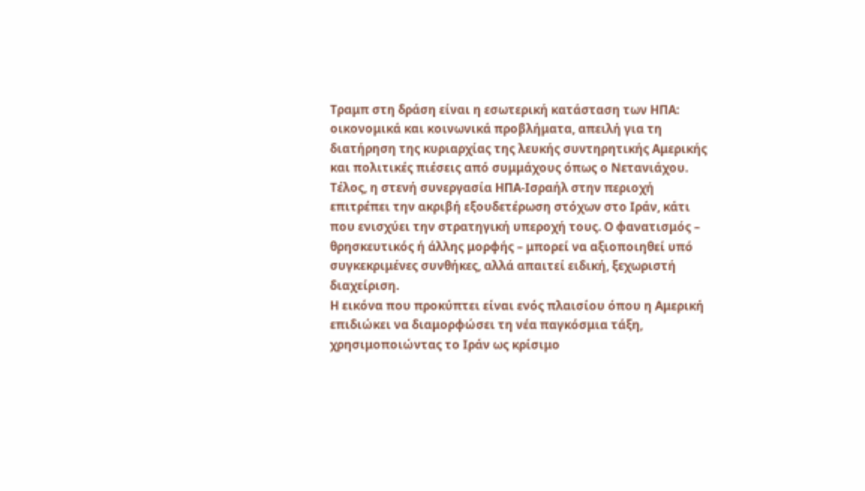Τραμπ στη δράση είναι η εσωτερική κατάσταση των ΗΠΑ: οικονομικά και κοινωνικά προβλήματα, απειλή για τη διατήρηση της κυριαρχίας της λευκής συντηρητικής Αμερικής και πολιτικές πιέσεις από συμμάχους όπως ο Νετανιάχου.
Τέλος, η στενή συνεργασία ΗΠΑ-Ισραήλ στην περιοχή επιτρέπει την ακριβή εξουδετέρωση στόχων στο Ιράν, κάτι που ενισχύει την στρατηγική υπεροχή τους. Ο φανατισμός – θρησκευτικός ή άλλης μορφής – μπορεί να αξιοποιηθεί υπό συγκεκριμένες συνθήκες, αλλά απαιτεί ειδική, ξεχωριστή διαχείριση.
Η εικόνα που προκύπτει είναι ενός πλαισίου όπου η Αμερική επιδιώκει να διαμορφώσει τη νέα παγκόσμια τάξη, χρησιμοποιώντας το Ιράν ως κρίσιμο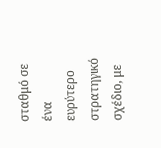σταθμό σε ένα ευρύτερο στρατηγικό σχέδιο, με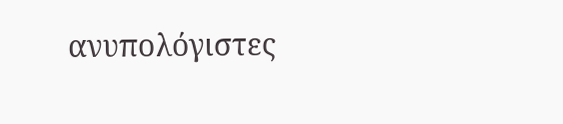ανυπολόγιστες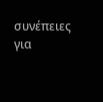συνέπειες για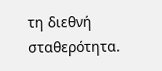τη διεθνή σταθερότητα.